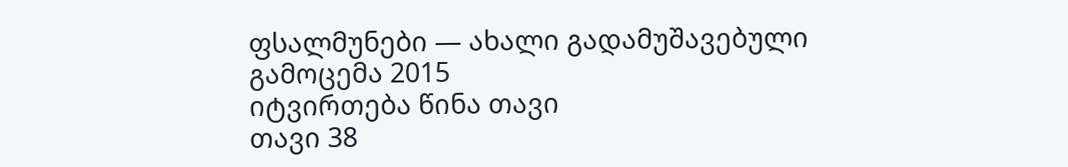ფსალმუნები — ახალი გადამუშავებული გამოცემა 2015
იტვირთება წინა თავი
თავი 38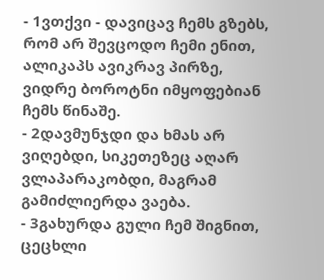- 1ვთქვი - დავიცავ ჩემს გზებს, რომ არ შევცოდო ჩემი ენით, ალიკაპს ავიკრავ პირზე, ვიდრე ბოროტნი იმყოფებიან ჩემს წინაშე.
- 2დავმუნჯდი და ხმას არ ვიღებდი, სიკეთეზეც აღარ ვლაპარაკობდი, მაგრამ გამიძლიერდა ვაება.
- 3გახურდა გული ჩემ შიგნით, ცეცხლი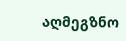აღმეგზნო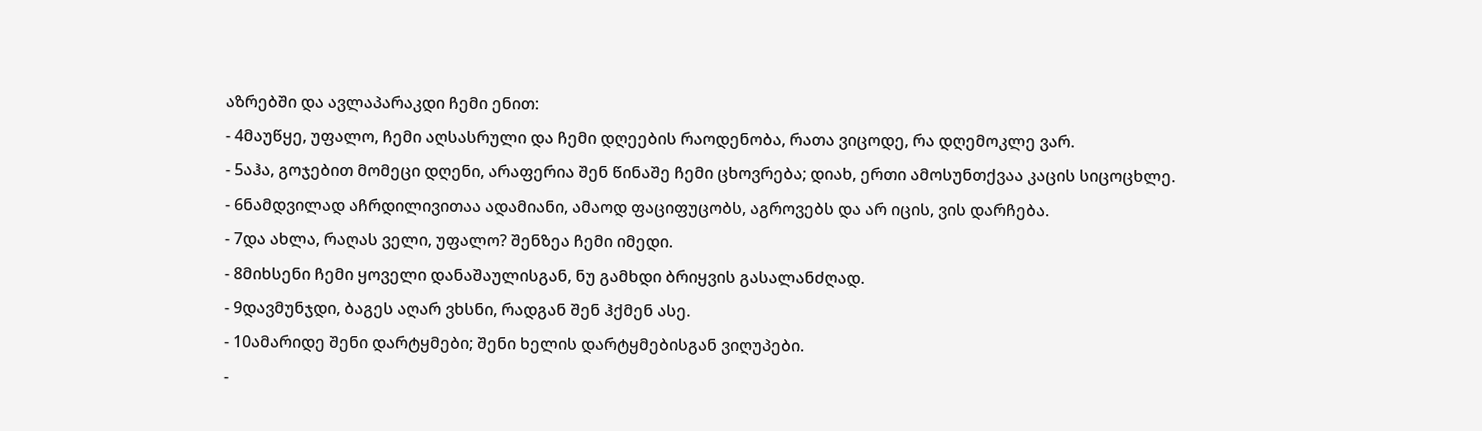აზრებში და ავლაპარაკდი ჩემი ენით:
- 4მაუწყე, უფალო, ჩემი აღსასრული და ჩემი დღეების რაოდენობა, რათა ვიცოდე, რა დღემოკლე ვარ.
- 5აჰა, გოჯებით მომეცი დღენი, არაფერია შენ წინაშე ჩემი ცხოვრება; დიახ, ერთი ამოსუნთქვაა კაცის სიცოცხლე.
- 6ნამდვილად აჩრდილივითაა ადამიანი, ამაოდ ფაციფუცობს, აგროვებს და არ იცის, ვის დარჩება.
- 7და ახლა, რაღას ველი, უფალო? შენზეა ჩემი იმედი.
- 8მიხსენი ჩემი ყოველი დანაშაულისგან, ნუ გამხდი ბრიყვის გასალანძღად.
- 9დავმუნჯდი, ბაგეს აღარ ვხსნი, რადგან შენ ჰქმენ ასე.
- 10ამარიდე შენი დარტყმები; შენი ხელის დარტყმებისგან ვიღუპები.
-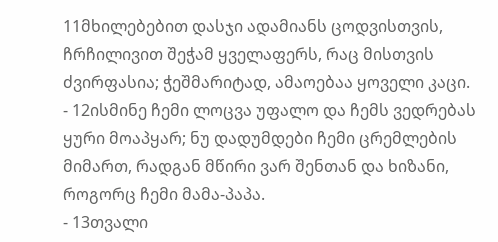11მხილებებით დასჯი ადამიანს ცოდვისთვის, ჩრჩილივით შეჭამ ყველაფერს, რაც მისთვის ძვირფასია; ჭეშმარიტად, ამაოებაა ყოველი კაცი.
- 12ისმინე ჩემი ლოცვა უფალო და ჩემს ვედრებას ყური მოაპყარ; ნუ დადუმდები ჩემი ცრემლების მიმართ, რადგან მწირი ვარ შენთან და ხიზანი, როგორც ჩემი მამა-პაპა.
- 13თვალი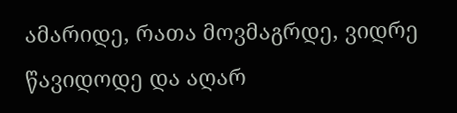ამარიდე, რათა მოვმაგრდე, ვიდრე წავიდოდე და აღარ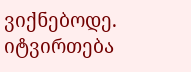ვიქნებოდე.
იტვირთება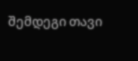შემდეგი თავი